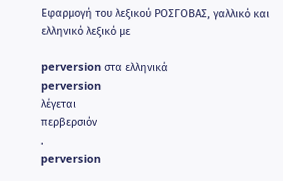Εφαρμογή του λεξικού ΡΟΣΓΟΒΑΣ, γαλλικό και ελληνικό λεξικό με

perversion στα ελληνικά
perversion
λέγεται
περβερσιόν
.
perversion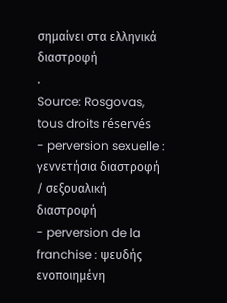σημαίνει στα ελληνικά
διαστροφή
.
Source: Rosgovas, tous droits réservés
- perversion sexuelle : γεννετήσια διαστροφή / σεξουαλική διαστροφή
- perversion de la franchise : ψευδής ενοποιημένη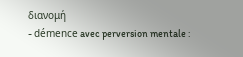διανομή
- démence avec perversion mentale :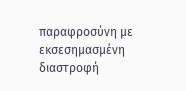παραφροσύνη με εκσεσημασμένη διαστροφή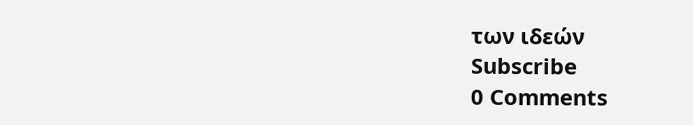των ιδεών
Subscribe
0 Comments